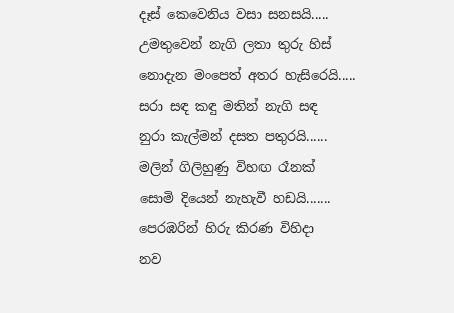දෑස් කෙවෙනිය වසා සනසයි.....
උමතුවෙන් නැගි ලතා තුරු හිස්
නොදැන මංපෙත් අතර හැසිරෙයි.....
සරා සඳ කඳු මතින් නැගි සඳ
නුරා කැල්මන් දසත පතුරයි......
මලින් ගිලිහුණු විහඟ රෑනක්
සොමි දියෙන් නැහැවී හඩයි.......
පෙරඹරින් හිරු කිරණ විහිදා
නව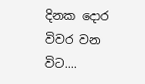දිනක දොර විවර වන විට....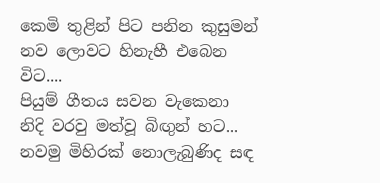කෙමි තුළින් පිට පනින කුසුමන්
නව ලොවට හිනැහී එබෙන විට....
පියුම් ගීතය සවන වැකෙනා
නිදි වරවු මත්වූ බිඟුන් හට...
නවමු මිහිරක් නොලැබුණිද සඳ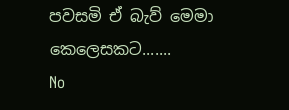පවසමි ඒ බැව් මෙමා කෙලෙසකට.......
No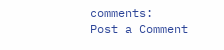comments:
Post a Comment